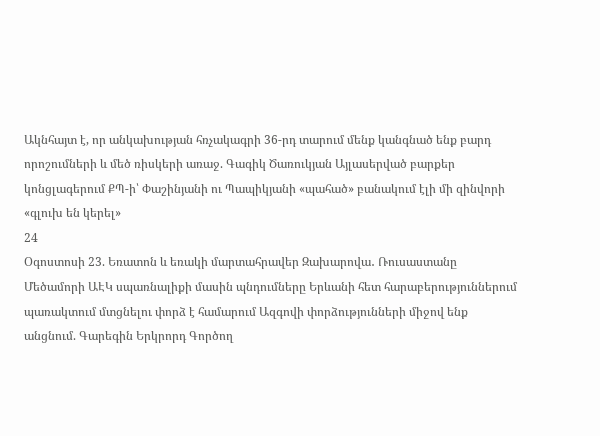Ակնհայտ է, որ անկախության հռչակագրի 36-րդ տարում մենք կանգնած ենք բարդ որոշումների և մեծ ռիսկերի առաջ. Գագիկ Ծառուկյան Այլասերված բարքեր կոնցլագերում ՔՊ-ի՝ Փաշինյանի ու Պապիկյանի «պահած» բանակում էլի մի զինվորի «գլուխ են կերել»
24
Օգոստոսի 23. Եռատոն և եռակի մարտահրավեր Զախարովա․ Ռուսաստանը Մեծամորի ԱԷԿ սպառնալիքի մասին պնդումները Երևանի հետ հարաբերություններում պառակտում մտցնելու փորձ է համարում Ազգովի փորձությունների միջով ենք անցնում. Գարեգին Երկրորդ Գործող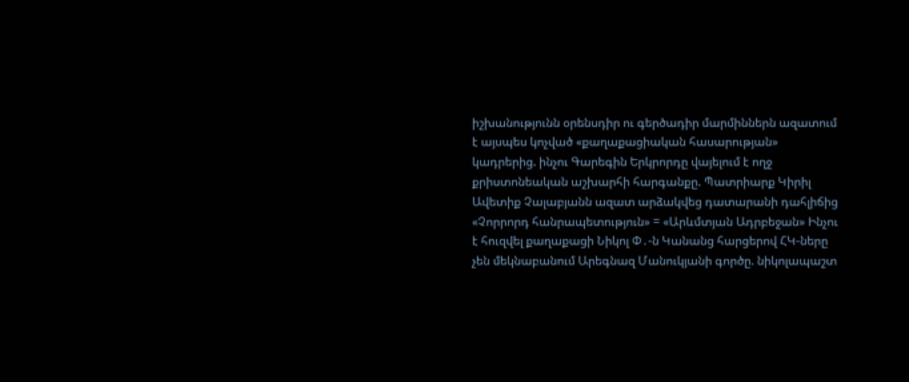իշխանությունն օրենսդիր ու գերծադիր մարմիններն ազատում է այսպես կոչված «քաղաքացիական հասարության» կադրերից. ինչու Գարեգին Երկրորդը վայելում է ողջ քրիստոնեական աշխարհի հարգանքը. Պատրիարք Կիրիլ Ավետիք Չալաբյանն ազատ արձակվեց դատարանի դահլիճից «Չորրորդ հանրապետություն» = «Արևմտյան Ադրբեջան» Ինչու է հուզվել քաղաքացի Նիկոլ Փ․-ն Կանանց հարցերով ՀԿ-ները չեն մեկնաբանում Արեգնազ Մանուկյանի գործը. նիկոլապաշտ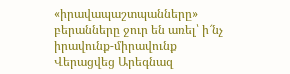«իրավապաշտպանները» բերանները ջուր են առել՝ ի՜նչ իրավունք-միրավունք Վերացվեց Արեգնազ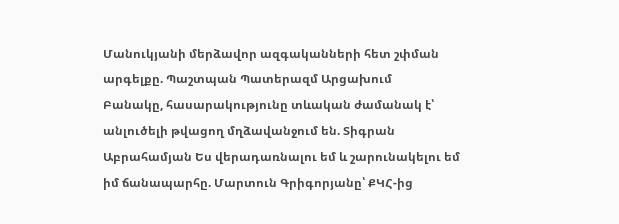Մանուկյանի մերձավոր ազգականների հետ շփման արգելքը. Պաշտպան Պատերազմ Արցախում
Բանակը, հասարակությունը տևական ժամանակ է՝ անլուծելի թվացող մղձավանջում են. Տիգրան Աբրահամյան Ես վերադառնալու եմ և շարունակելու եմ իմ ճանապարհը. Մարտուն Գրիգորյանը՝ ՔԿՀ-ից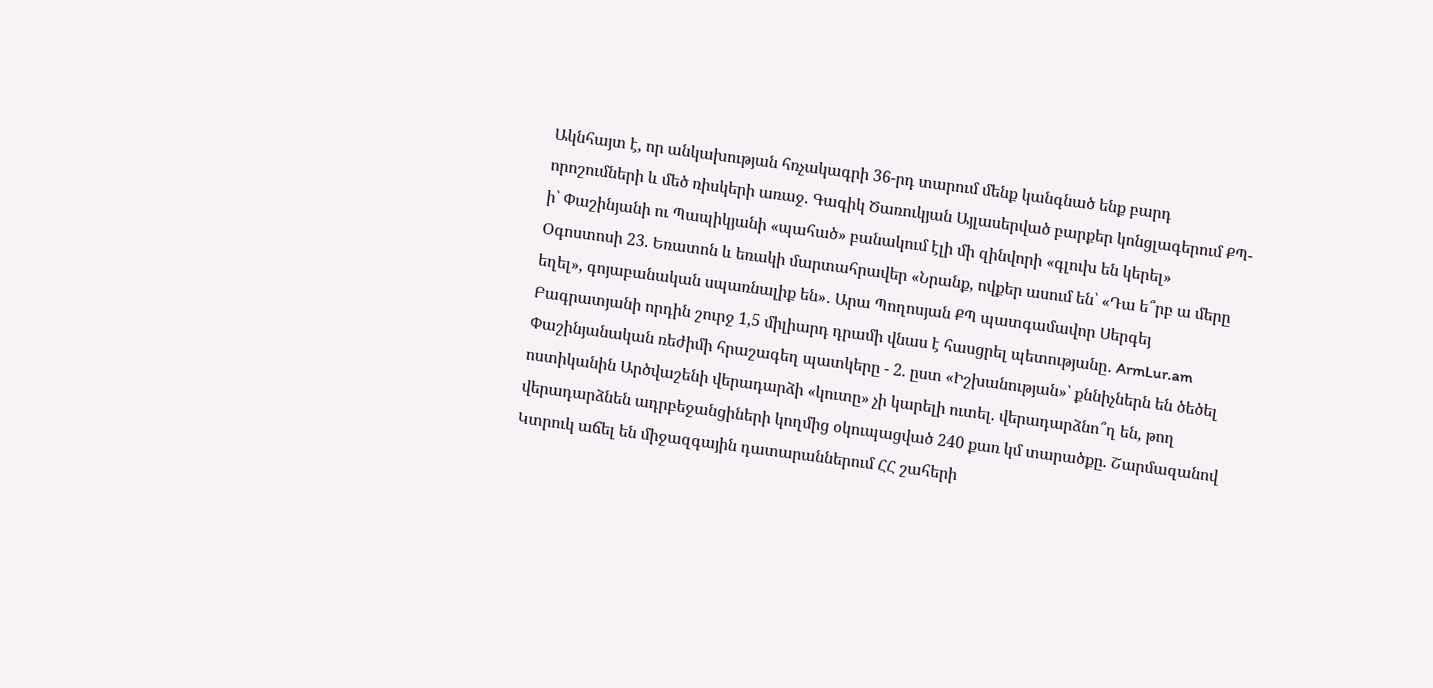Ակնհայտ է, որ անկախության հռչակագրի 36-րդ տարում մենք կանգնած ենք բարդ որոշումների և մեծ ռիսկերի առաջ. Գագիկ Ծառուկյան Այլասերված բարքեր կոնցլագերում ՔՊ-ի՝ Փաշինյանի ու Պապիկյանի «պահած» բանակում էլի մի զինվորի «գլուխ են կերել» Օգոստոսի 23. Եռատոն և եռակի մարտահրավեր «Նրանք, ովքեր ասում են՝ «Դա ե՞րբ ա մերը եղել», գոյաբանական սպառնալիք են»․ Արա Պողոսյան ՔՊ պատգամավոր Սերգեյ Բագրատյանի որդին շուրջ 1,5 միլիարդ դրամի վնաս է հասցրել պետությանը․ ArmLur.am Փաշինյանական ռեժիմի հրաշագեղ պատկերը - 2. ըստ «Իշխանության»՝ քննիչներն են ծեծել ոստիկանին Արծվաշենի վերադարձի «կուտը» չի կարելի ուտել. վերադարձնո՞ղ են, թող վերադարձնեն ադրբեջանցիների կողմից օկուպացված 240 քառ կմ տարածքը. Շարմազանով Կտրուկ աճել են միջազգային դատարաններում ՀՀ շահերի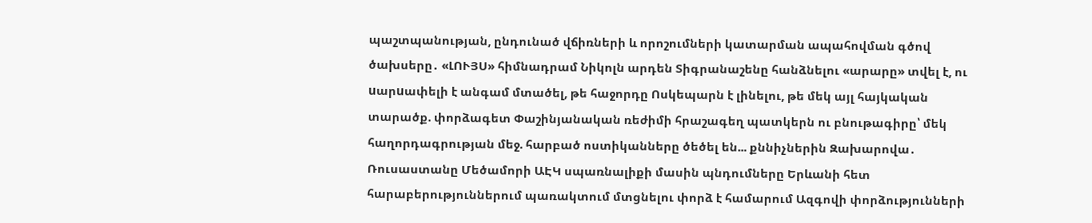պաշտպանության, ընդունած վճիռների և որոշումների կատարման ապահովման գծով ծախսերը․ «ԼՈՒՅՍ» հիմնադրամ Նիկոլն արդեն Տիգրանաշենը հանձնելու «արարը» տվել է, ու uարuափելի է անգամ մտածել, թե հաջորդը Ոսկեպարն է լինելու, թե մեկ այլ հայկական տարածք. փորձագետ Փաշինյանական ռեժիմի հրաշագեղ պատկերն ու բնութագիրը՝ մեկ հաղորդագրության մեջ. հարբած ոստիկանները ծեծել են... քննիչներին Զախարովա․ Ռուսաստանը Մեծամորի ԱԷԿ սպառնալիքի մասին պնդումները Երևանի հետ հարաբերություններում պառակտում մտցնելու փորձ է համարում Ազգովի փորձությունների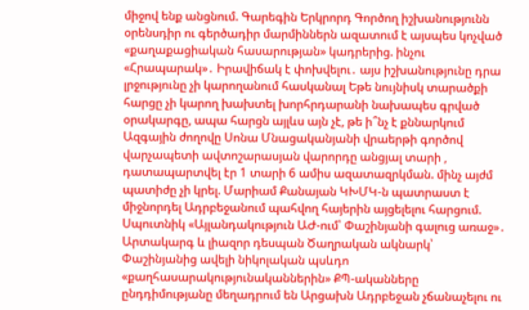միջով ենք անցնում. Գարեգին Երկրորդ Գործող իշխանությունն օրենսդիր ու գերծադիր մարմիններն ազատում է այսպես կոչված «քաղաքացիական հասարության» կադրերից. ինչու «Հրապարակ»․ Իրավիճակ է փոխվելու․ այս իշխանությունը դրա լրջությունը չի կարողանում հասկանալ Եթե նույնիսկ տարածքի հարցը չի կարող խախտել խորհրդարանի նախապես գրված օրակարգը, ապա հարցն այլևս այն չէ, թե ի՞նչ է քննարկում Ազգային ժողովը Սոնա Մնացականյանի վրաերթի գործով վարչապետի ավտոշարասյան վարորդը անցյալ տարի , դատապարտվել էր 1 տարի 6 ամիս ազատազրկման. մինչ այժմ պատիժը չի կրել. Մարիամ Քանայան ԿԽՄԿ-ն պատրաստ է միջնորդել Ադրբեջանում պահվող հայերին այցելելու հարցում. Սպուտնիկ «Այլանդակություն ԱԺ-ում՝ Փաշինյանի գալուց առաջ»․ Արտակարգ և լիազոր դեսպան Ծաղրական ակնարկ՝ Փաշինյանից ավելի նիկոլական պսևդո «քաղհասարակությունականներին» ՔՊ-ականները ընդդիմությանը մեղադրում են Արցախն Ադրբեջան չճանաչելու ու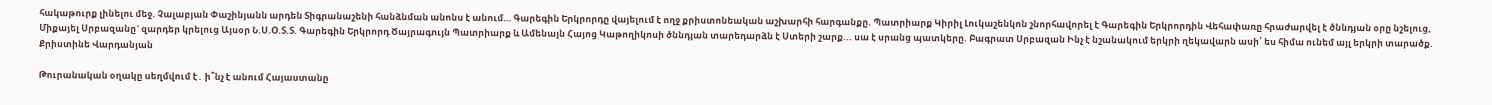հակաթուրք լինելու մեջ. Չալաբյան Փաշինյանն արդեն Տիգրանաշենի հանձնման անոնս է անում… Գարեգին Երկրորդը վայելում է ողջ քրիստոնեական աշխարհի հարգանքը. Պատրիարք Կիրիլ Լուկաշենկոն շնորհավորել է Գարեգին Երկրորդին Վեհափառը հրաժարվել է ծննդյան օրը նշելուց, Միքայել Սրբազանը` զարդեր կրելուց Այսօր Ն.Ս.Օ.Տ.Տ. Գարեգին Երկրորդ Ծայրագույն Պատրիարք և Ամենայն Հայոց Կաթողիկոսի ծննդյան տարեդարձն է Ստերի շարք... սա է սրանց պատկերը. Բագրատ Սրբազան Ինչ է նշանակում երկրի ղեկավարն ասի՝ ես հիմա ունեմ այլ երկրի տարածք. Քրիստինե Վարդանյան

Թուրանական օղակը սեղմվում է․ ի՞նչ է անում Հայաստանը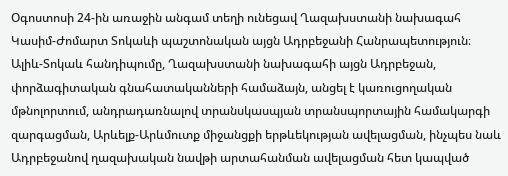Օգոստոսի 24-ին առաջին անգամ տեղի ունեցավ Ղազախստանի նախագահ Կասիմ-Ժոմարտ Տոկաևի պաշտոնական այցն Ադրբեջանի Հանրապետություն։ Ալիև-Տոկաև հանդիպումը, Ղազախստանի նախագահի այցն Ադրբեջան, փորձագիտական գնահատականների համաձայն, անցել է կառուցողական մթնոլորտում, անդրադառնալով տրանսկասպյան տրանսպորտային համակարգի զարգացման, Արևելք-Արևմուտք միջանցքի երթևեկության ավելացման, ինչպես նաև Ադրբեջանով ղազախական նավթի արտահանման ավելացման հետ կապված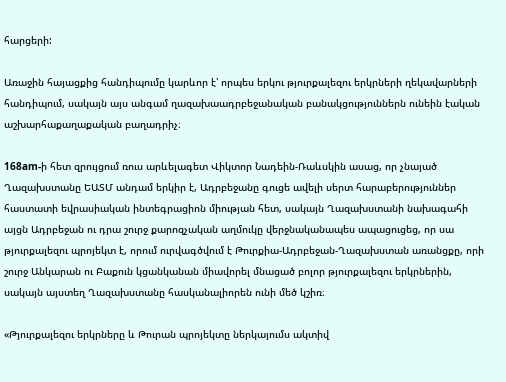հարցերի:

Առաջին հայացքից հանդիպումը կարևոր է՝ որպես երկու թյուրքալեզու երկրների ղեկավարների հանդիպում, սակայն այս անգամ ղազախաադրբեջանական բանակցություններն ունեին էական աշխարհաքաղաքական բաղադրիչ։

168am-ի հետ զրույցում ռուս արևելագետ Վիկտոր Նադեին-Ռաևսկին ասաց, որ չնայած Ղազախստանը ԵԱՏՄ անդամ երկիր է, Ադրբեջանը գուցե ավելի սերտ հարաբերություններ հաստատի եվրասիական ինտեգրացիոն միության հետ, սակայն Ղազախստանի նախագահի այցն Ադրբեջան ու դրա շուրջ քարոզչական աղմուկը վերջնականապես ապացուցեց, որ սա թյուրքալեզու պրոյեկտ է, որում ուրվագծվում է Թուրքիա-Ադրբեջան-Ղազախստան առանցքը, որի շուրջ Անկարան ու Բաքուն կցանկանան միավորել մնացած բոլոր թյուրքալեզու երկրներին, սակայն այստեղ Ղազախստանը հասկանալիորեն ունի մեծ կշիռ։

«Թյուրքալեզու երկրները և Թուրան պրոյեկտը ներկայումս ակտիվ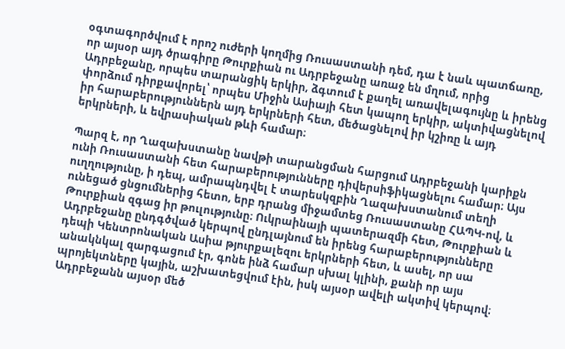օգտագործվում է որոշ ուժերի կողմից Ռուսաստանի դեմ, դա է նաև պատճառը, որ այսօր այդ ծրագիրը Թուրքիան ու Ադրբեջանը առաջ են մղում, որից Ադրբեջանը, որպես տարանցիկ երկիր, ձգտում է քաղել առավելագույնը և իրենց փորձում դիրքավորել՝ որպես Միջին Ասիայի հետ կապող երկիր, ակտիվացնելով իր հարաբերություններն այդ երկրների հետ, մեծացնելով իր կշիռը և այդ երկրների, և եվրասիական թևի համար։

Պարզ է, որ Ղազախստանը նավթի տարանցման հարցում Ադրբեջանի կարիքն ունի Ռուսաստանի հետ հարաբերությունները դիվերսիֆիկացնելու համար։ Այս ուղղությունը, ի դեպ, ամրապնդվել է տարեսկզբին Ղազախստանում տեղի ունեցած ցնցումներից հետո, երբ դրանց միջամտեց Ռուսաստանը ՀԱՊԿ-ով, և Թուրքիան զգաց իր թուլությունը։ Ուկրաինայի պատերազմի հետ, Թուրքիան և Ադրբեջանը ընդգծված կերպով ընդլայնում են իրենց հարաբերությունները դեպի Կենտրոնական Ասիա թյուրքալեզու երկրների հետ, և ասել, որ սա անակնկալ զարգացում էր, գոնե ինձ համար սխալ կլինի, քանի որ այս պրոյեկտները կային, աշխատեցվում էին, իսկ այսօր ավելի ակտիվ կերպով։ Ադրբեջանն այսօր մեծ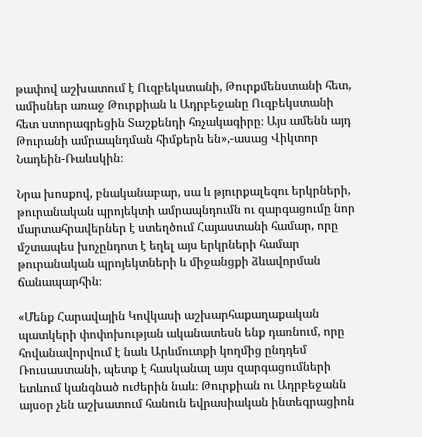թափով աշխատում է Ուզբեկստանի, Թուրքմենստանի հետ, ամիսներ առաջ Թուրքիան և Ադրբեջանը Ուզբեկստանի հետ ստորագրեցին Տաշքենդի հռչակագիրը։ Այս ամենն այդ Թուրանի ամրապնդման հիմքերն են»,-ասաց Վիկտոր Նադեին-Ռաևսկին։

Նրա խոսքով, բնականաբար, սա և թյուրքալեզու երկրների, թուրանական պրոյեկտի ամրապնդումն ու զարգացումը նոր մարտահրավերներ է ստեղծում Հայաստանի համար, որը մշտապես խոչընդոտ է եղել այս երկրների համար թուրանական պրոյեկտների և միջանցքի ձևավորման ճանապարհին։

«Մենք Հարավային Կովկասի աշխարհաքաղաքական պատկերի փոփոխության ականատեսն ենք դառնում, որը հովանավորվում է նաև Արևմուտքի կողմից ընդդեմ Ռուսաստանի, պետք է հասկանալ այս զարգացումների ետևում կանգնած ուժերին նաև։ Թուրքիան ու Ադրբեջանն այսօր չեն աշխատում հանուն եվրասիական ինտեգրացիոն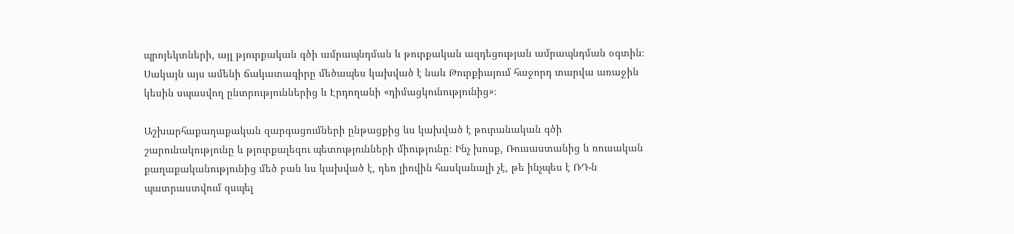պրոյեկտների, այլ թյուրքական գծի ամրապնդման և թուրքական ազդեցության ամրապնդման օգտին։ Սակայն այս ամենի ճակատագիրը մեծապես կախված է նաև Թուրքիայում հաջորդ տարվա առաջին կեսին սպասվող ընտրություններից և Էրդողանի «դիմացկունությունից»։

Աշխարհաքաղաքական զարգացումների ընթացքից ևս կախված է թուրանական գծի շարունակությունը և թյուրքալեզու պետությունների միությունը։ Ինչ խոսք, Ռուսաստանից և ռուսական քաղաքականությունից մեծ բան ևս կախված է, դեռ լիովին հասկանալի չէ, թե ինչպես է ՌԴ-ն պատրաստվում զսպել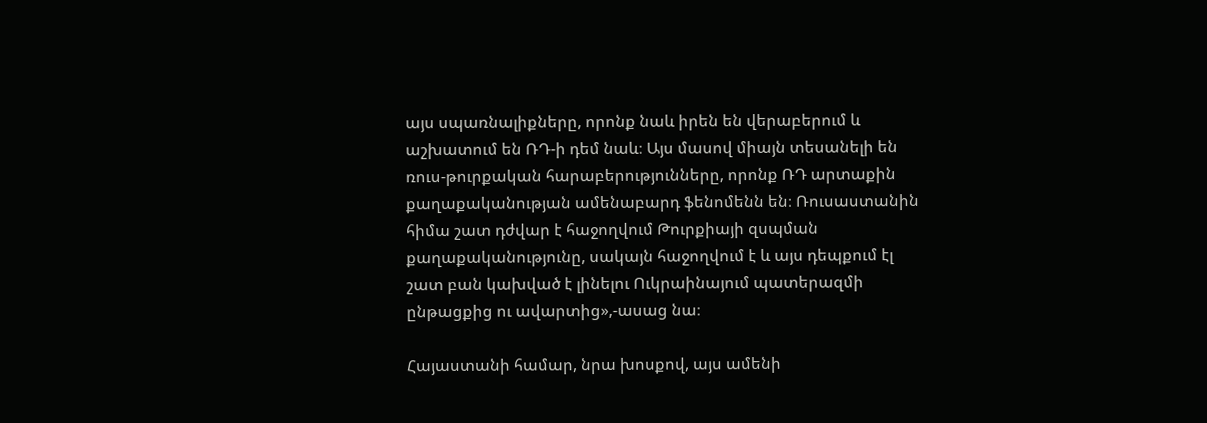այս սպառնալիքները, որոնք նաև իրեն են վերաբերում և աշխատում են ՌԴ-ի դեմ նաև։ Այս մասով միայն տեսանելի են ռուս-թուրքական հարաբերությունները, որոնք ՌԴ արտաքին քաղաքականության ամենաբարդ ֆենոմենն են։ Ռուսաստանին հիմա շատ դժվար է հաջողվում Թուրքիայի զսպման քաղաքականությունը, սակայն հաջողվում է և այս դեպքում էլ շատ բան կախված է լինելու Ուկրաինայում պատերազմի ընթացքից ու ավարտից»,-ասաց նա։

Հայաստանի համար, նրա խոսքով, այս ամենի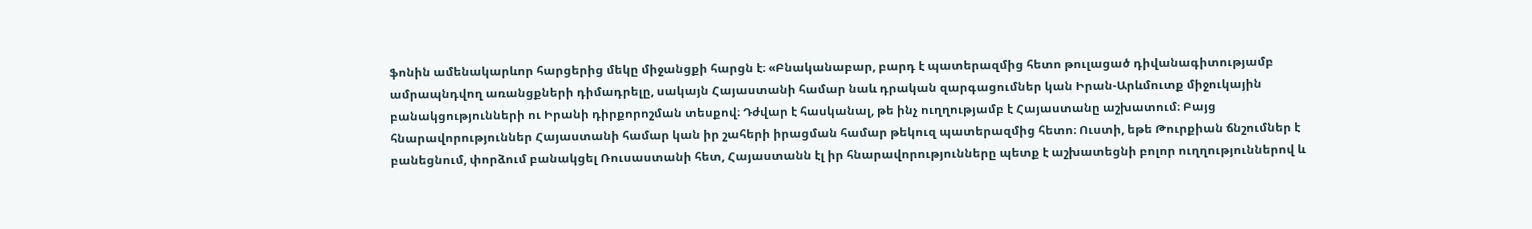ֆոնին ամենակարևոր հարցերից մեկը միջանցքի հարցն է։ «Բնականաբար, բարդ է պատերազմից հետո թուլացած դիվանագիտությամբ ամրապնդվող առանցքների դիմադրելը, սակայն Հայաստանի համար նաև դրական զարգացումներ կան Իրան-Արևմուտք միջուկային բանակցությունների ու Իրանի դիրքորոշման տեսքով։ Դժվար է հասկանալ, թե ինչ ուղղությամբ է Հայաստանը աշխատում։ Բայց հնարավորություններ Հայաստանի համար կան իր շահերի իրացման համար թեկուզ պատերազմից հետո։ Ուստի, եթե Թուրքիան ճնշումներ է բանեցնում, փորձում բանակցել Ռուսաստանի հետ, Հայաստանն էլ իր հնարավորությունները պետք է աշխատեցնի բոլոր ուղղություններով և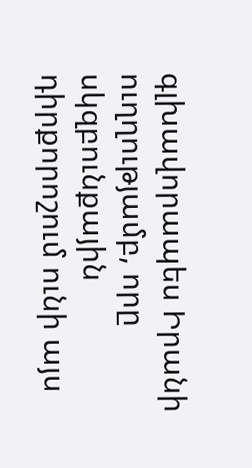գլխավորապես Իրանի ուղղությամբ, որը սկզբունքային դիրքորոշում ունի այս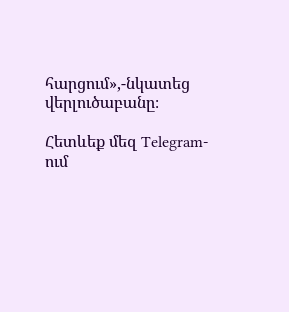հարցում»,-նկատեց վերլուծաբանը։

Հետևեք մեզ Telegram-ում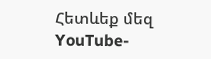Հետևեք մեզ YouTube-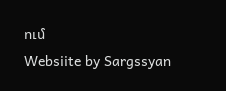ում
Websiite by Sargssyan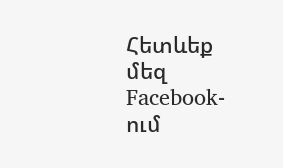Հետևեք մեզ Facebook-ում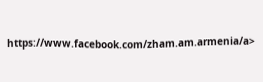https://www.facebook.com/zham.am.armenia/a>